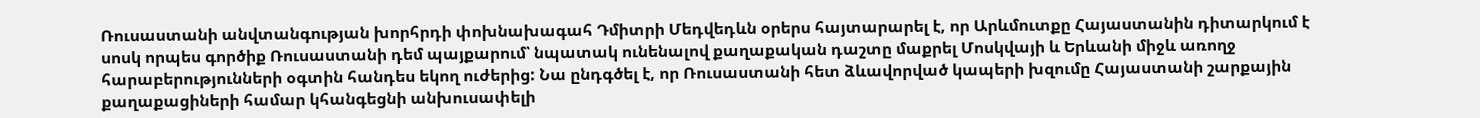Ռուսաստանի անվտանգության խորհրդի փոխնախագահ Դմիտրի Մեդվեդևն օրերս հայտարարել է, որ Արևմուտքը Հայաստանին դիտարկում է սոսկ որպես գործիք Ռուսաստանի դեմ պայքարում՝ նպատակ ունենալով քաղաքական դաշտը մաքրել Մոսկվայի և Երևանի միջև առողջ հարաբերությունների օգտին հանդես եկող ուժերից: Նա ընդգծել է, որ Ռուսաստանի հետ ձևավորված կապերի խզումը Հայաստանի շարքային քաղաքացիների համար կհանգեցնի անխուսափելի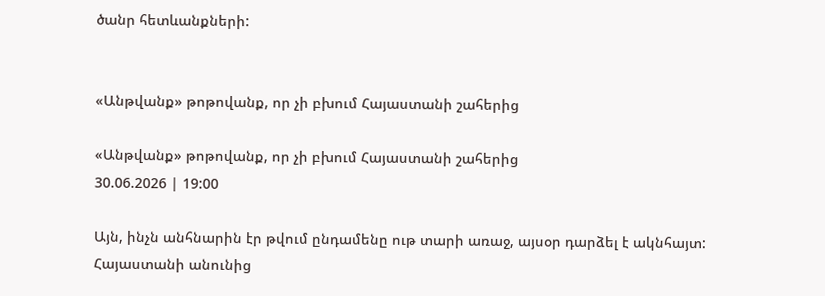ծանր հետևանքների:


«Անթվանք» թոթովանք, որ չի բխում Հայաստանի շահերից

«Անթվանք» թոթովանք, որ չի բխում Հայաստանի շահերից
30.06.2026 | 19:00

Այն, ինչն անհնարին էր թվում ընդամենը ութ տարի առաջ, այսօր դարձել է ակնհայտ: Հայաստանի անունից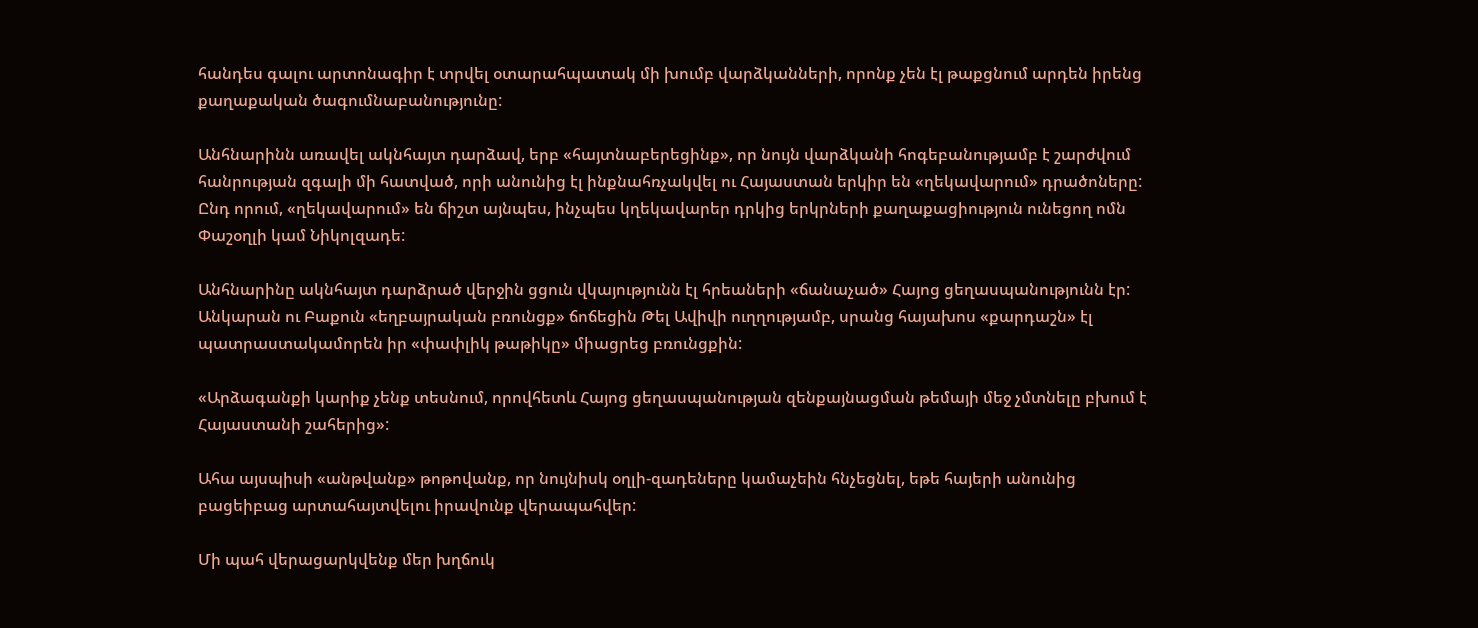հանդես գալու արտոնագիր է տրվել օտարահպատակ մի խումբ վարձկանների, որոնք չեն էլ թաքցնում արդեն իրենց քաղաքական ծագումնաբանությունը:

Անհնարինն առավել ակնհայտ դարձավ, երբ «հայտնաբերեցինք», որ նույն վարձկանի հոգեբանությամբ է շարժվում հանրության զգալի մի հատված, որի անունից էլ ինքնահռչակվել ու Հայաստան երկիր են «ղեկավարում» դրածոները: Ընդ որում, «ղեկավարում» են ճիշտ այնպես, ինչպես կղեկավարեր դրկից երկրների քաղաքացիություն ունեցող ոմն Փաշօղլի կամ Նիկոլզադե:

Անհնարինը ակնհայտ դարձրած վերջին ցցուն վկայությունն էլ հրեաների «ճանաչած» Հայոց ցեղասպանությունն էր: Անկարան ու Բաքուն «եղբայրական բռունցք» ճոճեցին Թել Ավիվի ուղղությամբ, սրանց հայախոս «քարդաշն» էլ պատրաստակամորեն իր «փափլիկ թաթիկը» միացրեց բռունցքին:

«Արձագանքի կարիք չենք տեսնում, որովհետև Հայոց ցեղասպանության զենքայնացման թեմայի մեջ չմտնելը բխում է Հայաստանի շահերից»:

Ահա այսպիսի «անթվանք» թոթովանք, որ նույնիսկ օղլի-զադեները կամաչեին հնչեցնել, եթե հայերի անունից բացեիբաց արտահայտվելու իրավունք վերապահվեր:

Մի պահ վերացարկվենք մեր խղճուկ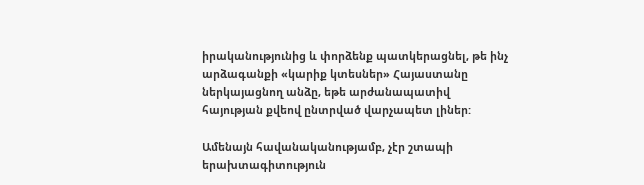իրականությունից և փորձենք պատկերացնել, թե ինչ արձագանքի «կարիք կտեսներ» Հայաստանը ներկայացնող անձը, եթե արժանապատիվ հայության քվեով ընտրված վարչապետ լիներ:

Ամենայն հավանականությամբ, չէր շտապի երախտագիտություն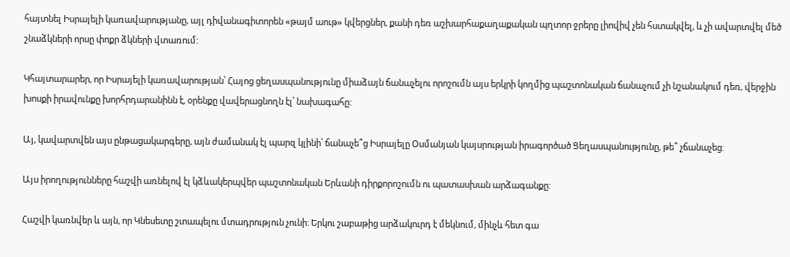հայտնել Իսրայելի կառավարությանը, այլ դիվանագիտորեն «թայմ աութ» կվերցներ, քանի դեռ աշխարհաքաղաքական պղտոր ջրերը լիովիվ չեն հստակվել, և չի ավարտվել մեծ շնաձկների որսը փոքր ձկների վտառում:

Կհայտարարեր, որ Իսրայելի կառավարության՝ Հայոց ցեղասպանությունը միաձայն ճանաչելու որոշումն այս երկրի կողմից պաշտոնական ճանաչում չի նշանակում դեռ, վերջին խոսքի իրավունքը խորհրդարանինն է, օրենքը վավերացնողն էլ՝ նախագահը:

Այ, կավարտվեն այս ընթացակարգերը, այն ժամանակ էլ պարզ կլինի՝ ճանաչե՞ց Իսրայելը Օսմանյան կայսրության իրագործած Ցեղասպանությունը, թե՞ չճանաչեց:

Այս իրողությունները հաշվի առնելով էլ կձևակերպվեր պաշտոնական Երևանի դիրքորոշումն ու պատասխան արձագանքը:

Հաշվի կառնվեր և այն, որ Կնեսետը շտապելու մտադրություն չունի: Երկու շաբաթից արձակուրդ է մեկնում, մինչև հետ գա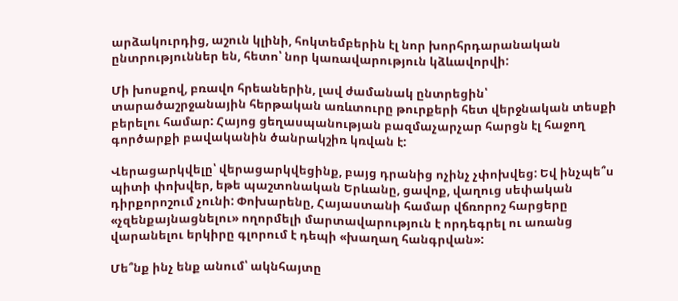արձակուրդից, աշուն կլինի, հոկտեմբերին էլ նոր խորհրդարանական ընտրություններ են, հետո՝ նոր կառավարություն կձևավորվի:

Մի խոսքով, բռավո հրեաներին, լավ ժամանակ ընտրեցին՝ տարածաշրջանային հերթական առևտուրը թուրքերի հետ վերջնական տեսքի բերելու համար: Հայոց ցեղասպանության բազմաչարչար հարցն էլ հաջող գործարքի բավականին ծանրակշիռ կռվան է:

Վերացարկվելը՝ վերացարկվեցինք, բայց դրանից ոչինչ չփոխվեց: Եվ ինչպե՞ս պիտի փոխվեր, եթե պաշտոնական Երևանը, ցավոք, վաղուց սեփական դիրքորոշում չունի: Փոխարենը, Հայաստանի համար վճռորոշ հարցերը «չզենքայնացնելու» ողորմելի մարտավարություն է որդեգրել ու առանց վարանելու երկիրը գլորում է դեպի «խաղաղ հանգրվան»:

Մե՞նք ինչ ենք անում՝ ակնհայտը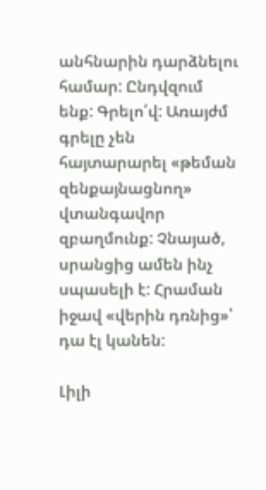անհնարին դարձնելու համար: Ընդվզում ենք: Գրելո՛վ: Առայժմ գրելը չեն հայտարարել «թեման զենքայնացնող» վտանգավոր զբաղմունք: Չնայած, սրանցից ամեն ինչ սպասելի է: Հրաման իջավ «վերին դռնից»՝ դա էլ կանեն:

Լիլի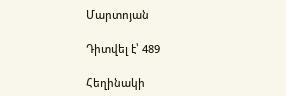Մարտոյան

Դիտվել է՝ 489

Հեղինակի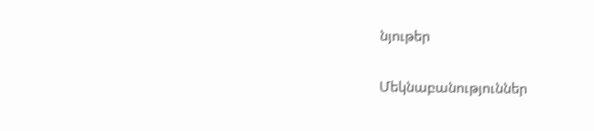նյութեր

Մեկնաբանություններ